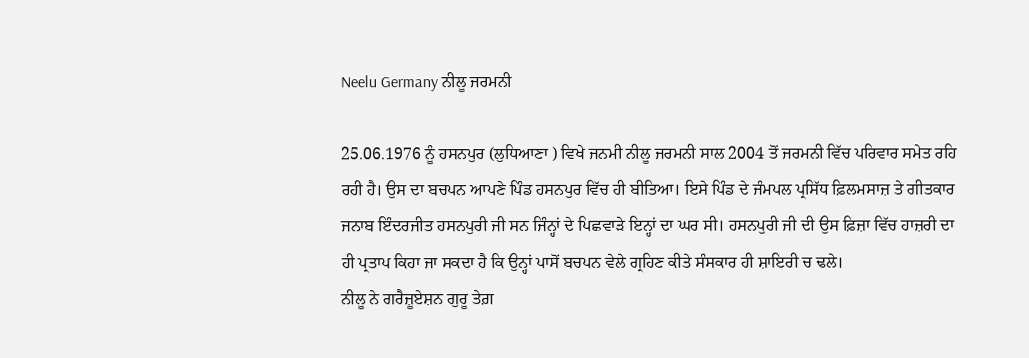Neelu Germany ਨੀਲੂ ਜਰਮਨੀ

25.06.1976 ਨੂੰ ਹਸਨਪੁਰ (ਲੁਧਿਆਣਾ ) ਵਿਖੇ ਜਨਮੀ ਨੀਲੂ ਜਰਮਨੀ ਸਾਲ 2004 ਤੋਂ ਜਰਮਨੀ ਵਿੱਚ ਪਰਿਵਾਰ ਸਮੇਤ ਰਹਿ ਰਹੀ ਹੈ। ਉਸ ਦਾ ਬਚਪਨ ਆਪਣੇ ਪਿੰਡ ਹਸਨਪੁਰ ਵਿੱਚ ਹੀ ਬੀਤਿਆ। ਇਸੇ ਪਿੰਡ ਦੇ ਜੰਮਪਲ ਪ੍ਰਸਿੱਧ ਫ਼ਿਲਮਸਾਜ਼ ਤੇ ਗੀਤਕਾਰ ਜਨਾਬ ਇੰਦਰਜੀਤ ਹਸਨਪੁਰੀ ਜੀ ਸਨ ਜਿੰਨ੍ਹਾਂ ਦੇ ਪਿਛਵਾੜੇ ਇਨ੍ਹਾਂ ਦਾ ਘਰ ਸੀ। ਹਸਨਪੁਰੀ ਜੀ ਦੀ ਉਸ ਫ਼ਿਜ਼ਾ ਵਿੱਚ ਹਾਜ਼ਰੀ ਦਾ ਹੀ ਪ੍ਰਤਾਪ ਕਿਹਾ ਜਾ ਸਕਦਾ ਹੈ ਕਿ ਉਨ੍ਹਾਂ ਪਾਸੋਂ ਬਚਪਨ ਵੇਲੇ ਗ੍ਰਹਿਣ ਕੀਤੇ ਸੰਸਕਾਰ ਹੀ ਸ਼ਾਇਰੀ ਚ ਢਲੇ।
ਨੀਲੂ ਨੇ ਗਰੈਜ਼ੂਏਸ਼ਨ ਗੁਰੂ ਤੇਗ਼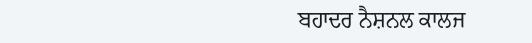ਬਹਾਦਰ ਨੈਸ਼ਨਲ ਕਾਲਜ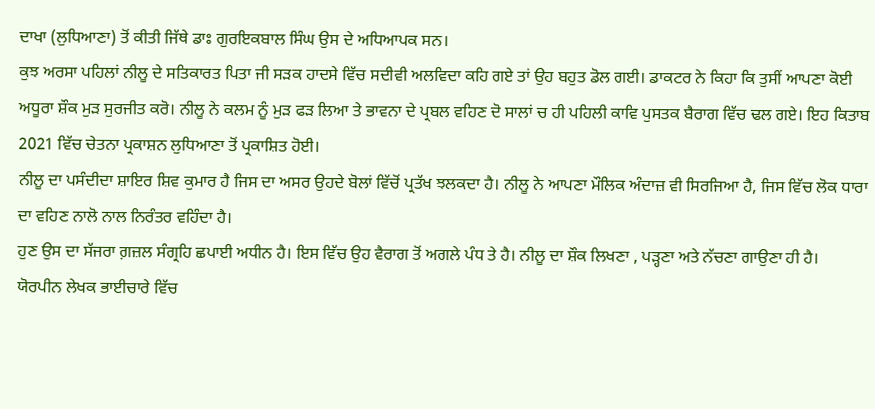ਦਾਖਾ (ਲੁਧਿਆਣਾ) ਤੋਂ ਕੀਤੀ ਜਿੱਥੇ ਡਾਃ ਗੁਰਇਕਬਾਲ ਸਿੰਘ ਉਸ ਦੇ ਅਧਿਆਪਕ ਸਨ।
ਕੁਝ ਅਰਸਾ ਪਹਿਲਾਂ ਨੀਲੂ ਦੇ ਸਤਿਕਾਰਤ ਪਿਤਾ ਜੀ ਸੜਕ ਹਾਦਸੇ ਵਿੱਚ ਸਦੀਵੀ ਅਲਵਿਦਾ ਕਹਿ ਗਏ ਤਾਂ ਉਹ ਬਹੁਤ ਡੋਲ ਗਈ। ਡਾਕਟਰ ਨੇ ਕਿਹਾ ਕਿ ਤੁਸੀਂ ਆਪਣਾ ਕੋਈ ਅਧੂਰਾ ਸ਼ੌਕ ਮੁੜ ਸੁਰਜੀਤ ਕਰੋ। ਨੀਲੂ ਨੇ ਕਲਮ ਨੂੰ ਮੁੜ ਫੜ ਲਿਆ ਤੇ ਭਾਵਨਾ ਦੇ ਪ੍ਰਬਲ ਵਹਿਣ ਦੋ ਸਾਲਾਂ ਚ ਹੀ ਪਹਿਲੀ ਕਾਵਿ ਪੁਸਤਕ ਬੈਰਾਗ ਵਿੱਚ ਢਲ ਗਏ। ਇਹ ਕਿਤਾਬ 2021 ਵਿੱਚ ਚੇਤਨਾ ਪ੍ਰਕਾਸ਼ਨ ਲੁਧਿਆਣਾ ਤੋਂ ਪ੍ਰਕਾਸ਼ਿਤ ਹੋਈ।
ਨੀਲੂ ਦਾ ਪਸੰਦੀਦਾ ਸ਼ਾਇਰ ਸ਼ਿਵ ਕੁਮਾਰ ਹੈ ਜਿਸ ਦਾ ਅਸਰ ਉਹਦੇ ਬੋਲਾਂ ਵਿੱਚੋਂ ਪ੍ਰਤੱਖ ਝਲਕਦਾ ਹੈ। ਨੀਲੂ ਨੇ ਆਪਣਾ ਮੌਲਿਕ ਅੰਦਾਜ਼ ਵੀ ਸਿਰਜਿਆ ਹੈ, ਜਿਸ ਵਿੱਚ ਲੋਕ ਧਾਰਾ ਦਾ ਵਹਿਣ ਨਾਲੋ ਨਾਲ ਨਿਰੰਤਰ ਵਹਿੰਦਾ ਹੈ।
ਹੁਣ ਉਸ ਦਾ ਸੱਜਰਾ ਗ਼ਜ਼ਲ ਸੰਗ੍ਰਹਿ ਛਪਾਈ ਅਧੀਨ ਹੈ। ਇਸ ਵਿੱਚ ਉਹ ਵੈਰਾਗ ਤੋਂ ਅਗਲੇ ਪੰਧ ਤੇ ਹੈ। ਨੀਲੂ ਦਾ ਸ਼ੌਕ ਲਿਖਣਾ , ਪੜ੍ਹਣਾ ਅਤੇ ਨੱਚਣਾ ਗਾਉਣਾ ਹੀ ਹੈ।
ਯੋਰਪੀਨ ਲੇਖਕ ਭਾਈਚਾਰੇ ਵਿੱਚ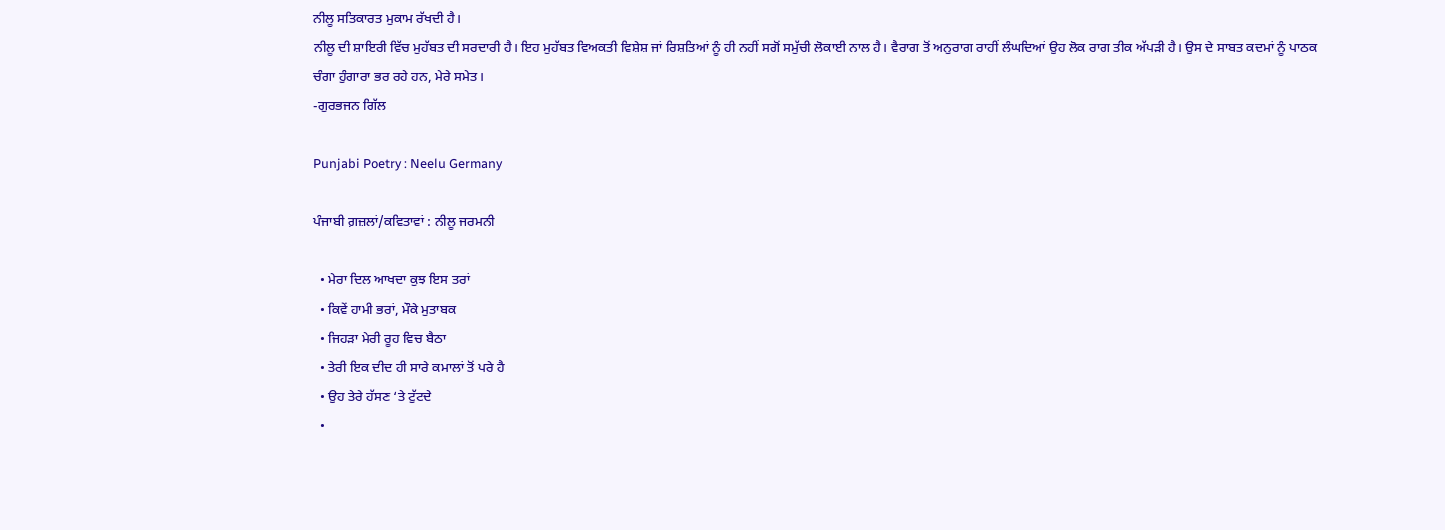ਨੀਲੂ ਸਤਿਕਾਰਤ ਮੁਕਾਮ ਰੱਖਦੀ ਹੈ।
ਨੀਲੂ ਦੀ ਸ਼ਾਇਰੀ ਵਿੱਚ ਮੁਹੱਬਤ ਦੀ ਸਰਦਾਰੀ ਹੈ। ਇਹ ਮੁਹੱਬਤ ਵਿਅਕਤੀ ਵਿਸ਼ੇਸ਼ ਜਾਂ ਰਿਸ਼ਤਿਆਂ ਨੂੰ ਹੀ ਨਹੀਂ ਸਗੋਂ ਸਮੁੱਚੀ ਲੋਕਾਈ ਨਾਲ ਹੈ। ਵੈਰਾਗ ਤੋਂ ਅਨੁਰਾਗ ਰਾਹੀਂ ਲੰਘਦਿਆਂ ਉਹ ਲੋਕ ਰਾਗ ਤੀਕ ਅੱਪੜੀ ਹੈ। ਉਸ ਦੇ ਸਾਬਤ ਕਦਮਾਂ ਨੂੰ ਪਾਠਕ ਚੰਗਾ ਹੁੰਗਾਰਾ ਭਰ ਰਹੇ ਹਨ, ਮੇਰੇ ਸਮੇਤ।
-ਗੁਰਭਜਨ ਗਿੱਲ

Punjabi Poetry : Neelu Germany

ਪੰਜਾਬੀ ਗ਼ਜ਼ਲਾਂ/ਕਵਿਤਾਵਾਂ : ਨੀਲੂ ਜਰਮਨੀ

  • ਮੇਰਾ ਦਿਲ ਆਖਦਾ ਕੁਝ ਇਸ ਤਰਾਂ
  • ਕਿਵੇਂ ਹਾਮੀ ਭਰਾਂ, ਮੌਕੇ ਮੁਤਾਬਕ
  • ਜਿਹੜਾ ਮੇਰੀ ਰੂਹ ਵਿਚ ਬੈਠਾ
  • ਤੇਰੀ ਇਕ ਦੀਦ ਹੀ ਸਾਰੇ ਕਮਾਲਾਂ ਤੋਂ ਪਰੇ ਹੈ
  • ਉਹ ਤੇਰੇ ਹੱਸਣ ‘ਤੇ ਟੁੱਟਦੇ
  •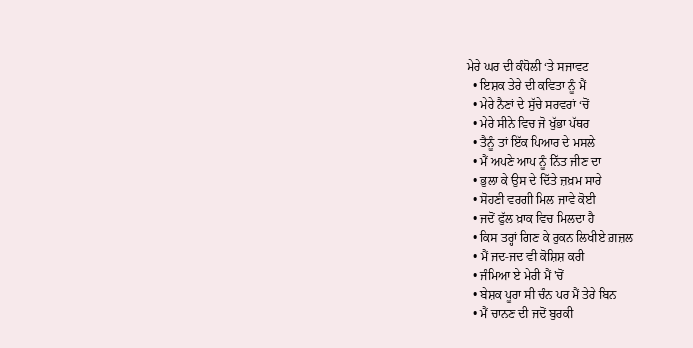ਮੇਰੇ ਘਰ ਦੀ ਕੰਧੋਲੀ ‘ਤੇ ਸਜਾਵਟ
  • ਇਸ਼ਕ ਤੇਰੇ ਦੀ ਕਵਿਤਾ ਨੂੰ ਮੈਂ
  • ਮੇਰੇ ਨੈਣਾਂ ਦੇ ਸੁੱਚੇ ਸਰਵਰਾਂ ‘ਚੋਂ
  • ਮੇਰੇ ਸੀਨੇ ਵਿਚ ਜੋ ਖੁੱਭਾ ਪੱਥਰ
  • ਤੈਨੂੰ ਤਾਂ ਇੱਕ ਪਿਆਰ ਦੇ ਮਸਲੇ
  • ਮੈਂ ਅਪਣੇ ਆਪ ਨੂੰ ਨਿੱਤ ਜੀਣ ਦਾ
  • ਭੁਲਾ ਕੇ ਉਸ ਦੇ ਦਿੱਤੇ ਜ਼ਖ਼ਮ ਸਾਰੇ
  • ਸੋਹਣੀ ਵਰਗੀ ਮਿਲ ਜਾਵੇ ਕੋਈ
  • ਜਦੋਂ ਫੁੱਲ ਖ਼ਾਕ ਵਿਚ ਮਿਲਦਾ ਹੈ
  • ਕਿਸ ਤਰ੍ਹਾਂ ਗਿਣ ਕੇ ਰੁਕਨ ਲਿਖੀਏ ਗ਼ਜ਼ਲ
  • ਮੈਂ ਜਦ-ਜਦ ਵੀ ਕੋਸ਼ਿਸ਼ ਕਰੀ
  • ਜੰਮਿਆ ਏ ਮੇਰੀ ਮੈਂ 'ਚੋਂ
  • ਬੇਸ਼ਕ ਪੂਰਾ ਸੀ ਚੰਨ ਪਰ ਮੈਂ ਤੇਰੇ ਬਿਨ
  • ਮੈਂ ਚਾਨਣ ਦੀ ਜਦੋਂ ਬੁਰਕੀ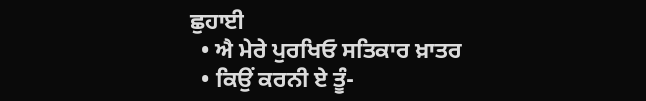ਛੁਹਾਈ
  • ਐ ਮੇਰੇ ਪੁਰਖਿਓ ਸਤਿਕਾਰ ਖ਼ਾਤਰ
  • ਕਿਉਂ ਕਰਨੀ ਏ ਤੂੰ-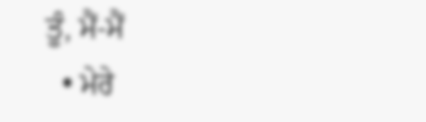ਤੂੰ, ਮੈਂ-ਮੈਂ
  • ਮੇਰੇ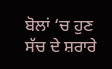ਬੋਲਾਂ ‘ਚ ਹੁਣ ਸੱਚ ਦੇ ਸ਼ਰਾਰੇ